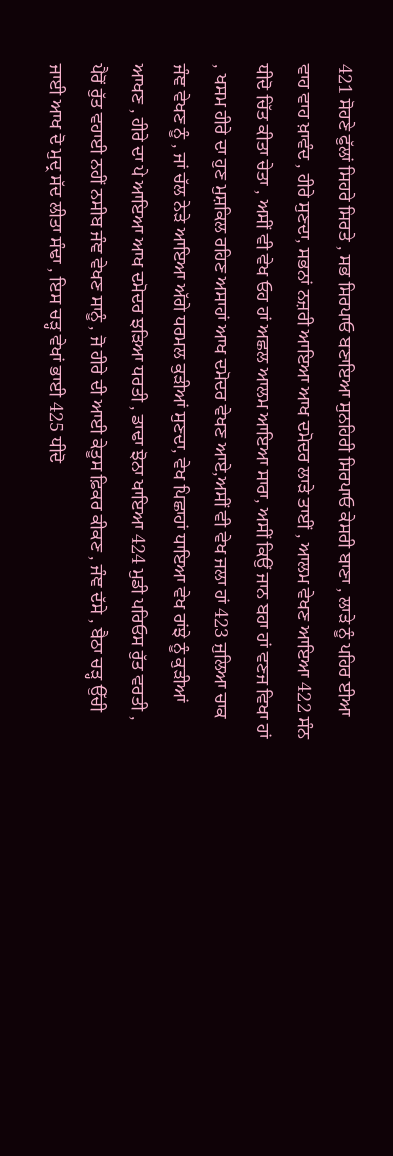421 ਸੋਹਣੇ ਫੁੱਲਾਂ ਸਿਹਰੇ ਸਿਰਤੇ , ਸਭ ਸਿਰਪਾਓ ਬਣਾਇਆ ਸੁਨਹਿਰੀ ਸਿਰਪਾਓ ਕੇਸਰੀ ਬਾਣਾ , ਲਾੜੇ ਨੂੰ ਪਹਿਰ ਈਆ ਵਾਹ ਵਾਹ ਖ਼ਾਵੰਦ , ਹੀਰੇ ਸੁਣਦਾ, ਸਭਨਾਂ ਨਜ਼ਰੀ ਆਇਆ ਆਖ ਦਮੋਦਰ ਲਾੜੇ ਤਾਈਂ , ਆਲਮ ਵੇਖਣ ਆਇਆ 422 ਸੰਨ ਧੀਦੋ ਚਿੱਤ ਕੀਤਾ ਚੇਤਾ , ਅਸੀਂ ਵੀ ਵੇਖ ਓਹ ਹਾਂ ਅਛਲ ਆਲਮ ਆਇਆ ਸਾਰਾ, ਅਸੀਂ ਕਿਉਂ ਜਾਨ ਬਹਾ ਹਾਂ ਵਣਜ ਵਿਖਾ ਹਾਂ , ਖਸਮ ਹੀਰੇ ਦਾ ਹੁਣ ਮੁਸ਼ਕਿਲ ਰਹਿਣ ਅਸਾਹਾਂ ਆਖ ਦਮੋਦਰ ਵੇਖਣ ਆਏ,ਅਸੀਂ ਵੀ ਵੇਖ ਜਲਾ ਹਾਂ 423 ਜੁਲਿਆ ਚਾਕ ਜੰਞ ਵੇਖਣ ਨੂੰ , ਜਾਂ ਚੱਲ ਨੇੜੇ ਆਇਆ ਅੱਗੇ ਧਰਮਲ ਕੁੜੀਆਂ ਸੁਣਦਾ, ਵੇਖ ਪਿਛਾਹਾਂ ਧਾਇਆ ਵੇਖ ਰਾਂਝੇ ਨੂੰ ਕੁੜੀਆਂ ਆਖਣ , ਹੀਰੇ ਦਾ ਪੇ ਆਇਆ ਆਖ ਦਮੋਦਰ ਝੜਿਆ ਧਰਤੀ , ਡਾਢਾ ਝੋਨਾ ਖਾਇਆ 424 ਮੁਡੀ ਪਰਿਓਸ ਰੁੱਤ ਵਰਤੀ , ਪੈਰੋਂ ਰੁੱਤ ਵਹਾਈ ਨਹੀਂ ਨਸੀਬ ਜੰਞ ਵੇਖਣ ਸਾਨੂੰ , ਜੋ ਹੀਰੇ ਦੀ ਆਈ ਕੇਤੂਸ ਫ਼ਿਕਰ ਕੀਕਣ , ਜੰਞ ਦੱਸੇ , ਬੈਠਾ ਚੜ੍ਹ ਉੱਚੀ ਜਾਈ ਆਖ ਦੋ ਮੁਦ੍ਰ ਸੱਦ ਲੀਤਾ ਸੰਢਾ , ਇਸ ਚੜ੍ਹ ਵੇਖਾਂ ਭਾਈ 425 ਧੀਦੋ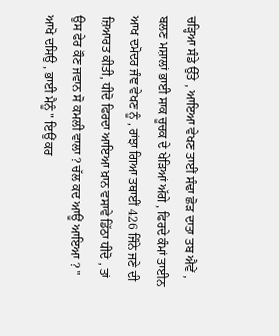ਚੜ੍ਹਿਆ ਸੰਡੇ ਉੱਤੇ , ਆਇਆ ਵੇਖਣ ਤਾਈਂ ਸੰਢਾ ਛੋੜ ਦਾਤਾ ਤਬ ਐਵੇਂ , ਬਲਣ ਮਸ਼ਾਲਾਂ ਭਾਈ ਸਾਕ ਚੂਚਕ ਦੇ ਖੇੜਿਆਂ ਅੱਗੇ , ਫਿਰਦੇ ਕੰਮਾਂ ਤਾਈਨ ਆਖ ਦਮੋਦਰ ਜੰਞ ਵੇਖਣ ਨੂੰ , ਰਾਂਝਾ ਗਿਆ ਤਥਾਈਂ 426 ਜਿੰਨੇ ਜਣੇ ਦੀ ਜ਼ਿਆਰਤ ਕੀਤੀ, ਧੀਦੋ ਫਿਰਦਾ ਆਇਆ ਖ਼ਾਨ ਵਸਾਵੇ ਡਿੱਠਾ ਧੀਦੋ , ਤਾਂ ਉਸ ਫੇਰ ਕੌਣ ਜਵਾਨ ਸੋ ਕਮਲੀ ਵਾਲਾ ? ਚੱਲ ਕਦ ਆਊਂ ਆਇਆ ? " ਆਖੋ ਦਸਿਉ , ਭਾਈ ਮੈਨੂੰ " ਇਉਂ ਕਰ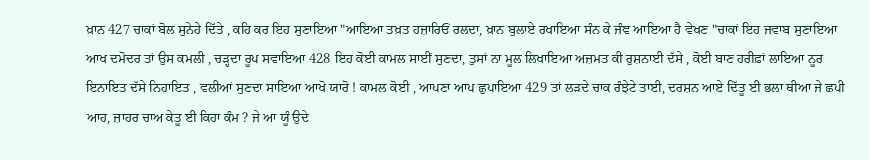ਖ਼ਾਨ 427 ਚਾਕਾਂ ਬੋਲ ਸੁਨੇਹੇ ਦਿੱਤੇ , ਕਹਿ ਕਰ ਇਹ ਸੁਣਾਇਆ "ਆਇਆ ਤਖ਼ਤ ਹਜ਼ਾਰਿਓਂ ਰਲਦਾ, ਖ਼ਾਨ ਬੁਲਾਏ ਰਖਾਇਆ ਸੰਨ ਕੇ ਜੰਞ ਆਇਆ ਹੈ ਵੇਖਣ "ਚਾਕਾਂ ਇਹ ਜਵਾਬ ਸੁਣਾਇਆ ਆਖ ਦਮੋਦਰ ਤਾਂ ਉਸ ਕਮਲੀ , ਚੜ੍ਹਦਾ ਰੂਪ ਸਵਾਇਆ 428 ਇਹ ਕੋਈ ਕਾਮਲ ਸਾਈਂ ਸੁਣਦਾ, ਤੁਸਾਂ ਨਾ ਮੂਲ ਲਿਖਾਇਆ ਅਜ਼ਮਤ ਕੀ ਰੁਸ਼ਨਾਈ ਦੱਸੇ , ਕੋਈ ਬਾਣ ਹਰੀਫ਼ਾਂ ਲਾਇਆ ਨੂਰ ਇਨਾਇਤ ਦੱਸੇ ਨਿਹਾਇਤ , ਵਲੀਆਂ ਸੁਣਦਾ ਸਾਇਆ ਆਖੋ ਯਾਰੋ ! ਕਾਮਲ ਕੋਈ , ਆਪਣਾ ਆਪ ਛੁਪਾਇਆ 429 ਤਾਂ ਲੜਦੇ ਚਾਕ ਰੰਝੇਟੇ ਤਾਈ, ਦਰਸ਼ਨ ਆਏ ਦਿੱਤੂ ਈ ਭਲਾ ਥੀਆ ਜੇ ਛਪੀ ਆਹ, ਜ਼ਾਹਰ ਚਾਅ ਕੇਤੂ ਈ ਕਿਹਾ ਕੰਮ ? ਜੇ ਆ ਯੂੰ ਉਦੇ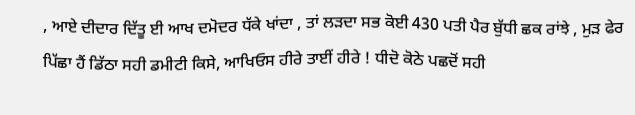, ਆਏ ਦੀਦਾਰ ਦਿੱਤੂ ਈ ਆਖ ਦਮੋਦਰ ਧੱਕੇ ਖਾਂਦਾ , ਤਾਂ ਲੜਦਾ ਸਭ ਕੋਈ 430 ਪਤੀ ਪੈਰ ਬੁੱਧੀ ਛਕ ਰਾਂਝੇ , ਮੁੜ ਫੇਰ ਪਿੱਛਾ ਹੈਂ ਡਿੱਠਾ ਸਹੀ ਡਮੀਟੀ ਕਿਸੇ, ਆਖਿਓਸ ਹੀਰੇ ਤਾਈਂ ਹੀਰੇ ! ਧੀਦੋ ਕੋਠੇ ਪਛਦੋਂ ਸਹੀ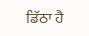ਡਿੱਠਾ ਹੈ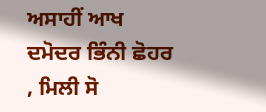ਅਸਾਹੀਂ ਆਖ ਦਮੋਦਰ ਭਿੰਨੀ ਛੋਹਰ , ਮਿਲੀ ਸੋ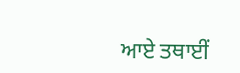ਆਏ ਤਥਾਈਂ